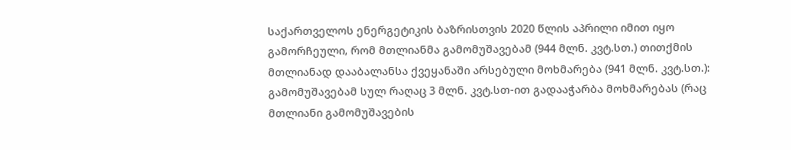საქართველოს ენერგეტიკის ბაზრისთვის 2020 წლის აპრილი იმით იყო გამორჩეული, რომ მთლიანმა გამომუშავებამ (944 მლნ. კვტ.სთ.) თითქმის მთლიანად დააბალანსა ქვეყანაში არსებული მოხმარება (941 მლნ. კვტ.სთ.): გამომუშავებამ სულ რაღაც 3 მლნ. კვტ.სთ-ით გადააჭარბა მოხმარებას (რაც მთლიანი გამომუშავების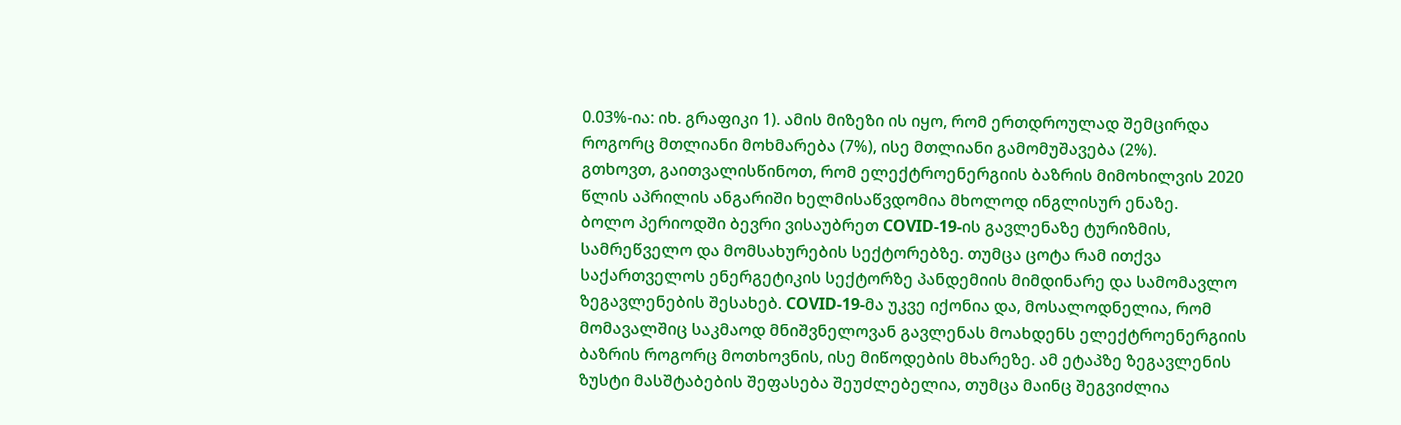0.03%-ია: იხ. გრაფიკი 1). ამის მიზეზი ის იყო, რომ ერთდროულად შემცირდა როგორც მთლიანი მოხმარება (7%), ისე მთლიანი გამომუშავება (2%).
გთხოვთ, გაითვალისწინოთ, რომ ელექტროენერგიის ბაზრის მიმოხილვის 2020 წლის აპრილის ანგარიში ხელმისაწვდომია მხოლოდ ინგლისურ ენაზე.
ბოლო პერიოდში ბევრი ვისაუბრეთ COVID-19-ის გავლენაზე ტურიზმის, სამრეწველო და მომსახურების სექტორებზე. თუმცა ცოტა რამ ითქვა საქართველოს ენერგეტიკის სექტორზე პანდემიის მიმდინარე და სამომავლო ზეგავლენების შესახებ. COVID-19-მა უკვე იქონია და, მოსალოდნელია, რომ მომავალშიც საკმაოდ მნიშვნელოვან გავლენას მოახდენს ელექტროენერგიის ბაზრის როგორც მოთხოვნის, ისე მიწოდების მხარეზე. ამ ეტაპზე ზეგავლენის ზუსტი მასშტაბების შეფასება შეუძლებელია, თუმცა მაინც შეგვიძლია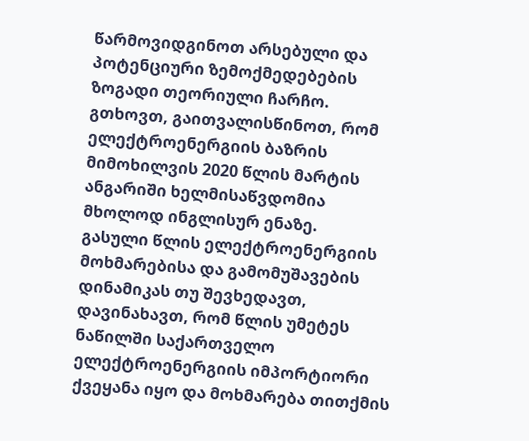წარმოვიდგინოთ არსებული და პოტენციური ზემოქმედებების ზოგადი თეორიული ჩარჩო.
გთხოვთ, გაითვალისწინოთ, რომ ელექტროენერგიის ბაზრის მიმოხილვის 2020 წლის მარტის ანგარიში ხელმისაწვდომია მხოლოდ ინგლისურ ენაზე.
გასული წლის ელექტროენერგიის მოხმარებისა და გამომუშავების დინამიკას თუ შევხედავთ, დავინახავთ, რომ წლის უმეტეს ნაწილში საქართველო ელექტროენერგიის იმპორტიორი ქვეყანა იყო და მოხმარება თითქმის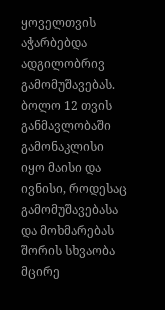ყოველთვის აჭარბებდა ადგილობრივ გამომუშავებას. ბოლო 12 თვის განმავლობაში გამონაკლისი იყო მაისი და ივნისი, როდესაც გამომუშავებასა და მოხმარებას შორის სხვაობა მცირე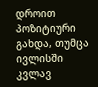დროით პოზიტიური გახდა, თუმცა ივლისში კვლავ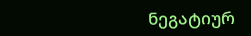ნეგატიურ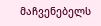მაჩვენებელს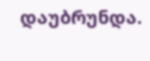დაუბრუნდა.